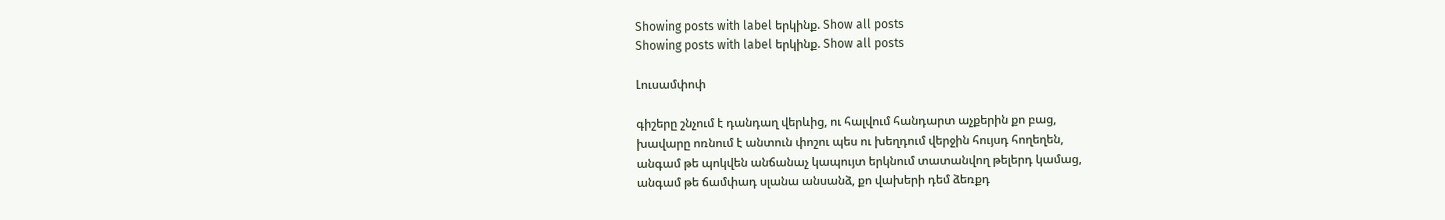Showing posts with label երկինք. Show all posts
Showing posts with label երկինք. Show all posts

Լուսամփոփ

գիշերը շնչում է դանդաղ վերևից, ու հալվում հանդարտ աչքերին քո բաց,
խավարը ոռնում է անտուն փոշու պես ու խեղդում վերջին հույսդ հողեղեն,
անգամ թե պոկվեն անճանաչ կապույտ երկնում տատանվող թելերդ կամաց,
անգամ թե ճամփադ սլանա անսանձ, քո վախերի դեմ ձեռքդ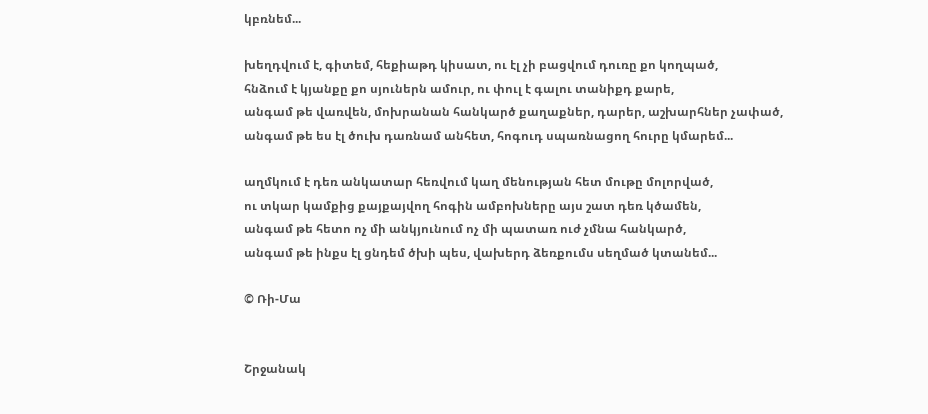կբռնեմ...

խեղդվում է, գիտեմ, հեքիաթդ կիսատ, ու էլ չի բացվում դուռը քո կողպած,
հնձում է կյանքը քո սյուներն ամուր, ու փուլ է գալու տանիքդ քարե,
անգամ թե վառվեն, մոխրանան հանկարծ քաղաքներ, դարեր, աշխարհներ չափած,
անգամ թե ես էլ ծուխ դառնամ անհետ, հոգուդ սպառնացող հուրը կմարեմ...

աղմկում է դեռ անկատար հեռվում կաղ մենության հետ մութը մոլորված,
ու տկար կամքից քայքայվող հոգին ամբոխները այս շատ դեռ կծամեն,
անգամ թե հետո ոչ մի անկյունում ոչ մի պատառ ուժ չմնա հանկարծ,
անգամ թե ինքս էլ ցնդեմ ծխի պես, վախերդ ձեռքումս սեղմած կտանեմ...

© Ռի-Մա


Շրջանակ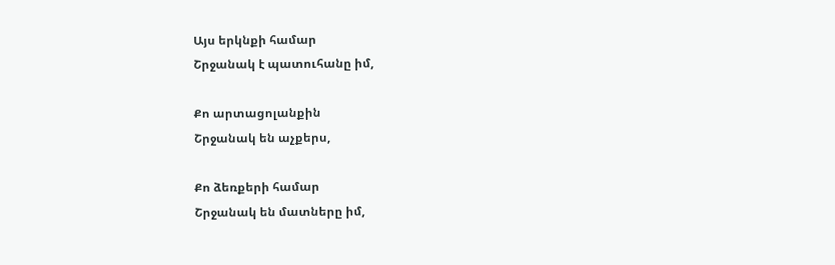Այս երկնքի համար
Շրջանակ է պատուհանը իմ,

Քո արտացոլանքին
Շրջանակ են աչքերս,

Քո ձեռքերի համար
Շրջանակ են մատները իմ,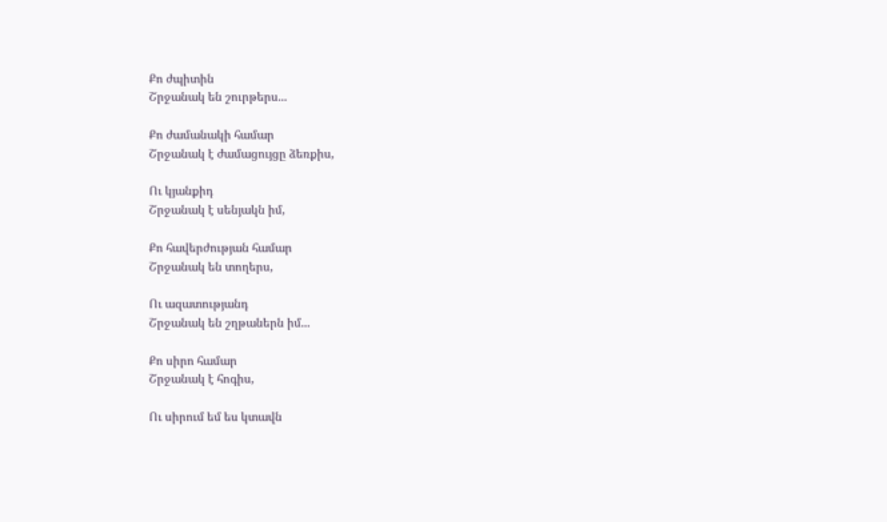Քո ժպիտին
Շրջանակ են շուրթերս...

Քո ժամանակի համար
Շրջանակ է ժամացույցը ձեռքիս,

Ու կյանքիդ
Շրջանակ է սենյակն իմ,

Քո հավերժության համար
Շրջանակ են տողերս,

Ու ազատությանդ
Շրջանակ են շղթաներն իմ...

Քո սիրո համար
Շրջանակ է հոգիս,

Ու սիրում եմ ես կտավն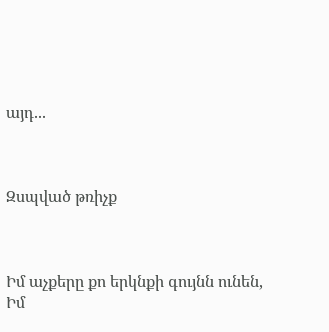այդ...



Զսպված թռիչք



Իմ աչքերը քո երկնքի գույնն ունեն,
Իմ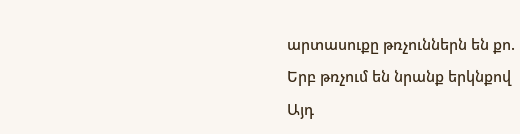արտասուքը թռչուններն են քո.
Երբ թռչում են նրանք երկնքով
Այդ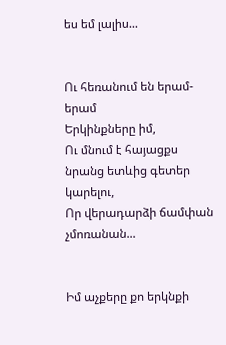ես եմ լալիս...


Ու հեռանում են երամ-երամ
Երկինքները իմ,
Ու մնում է հայացքս նրանց ետևից գետեր կարելու,
Որ վերադարձի ճամփան չմոռանան...


Իմ աչքերը քո երկնքի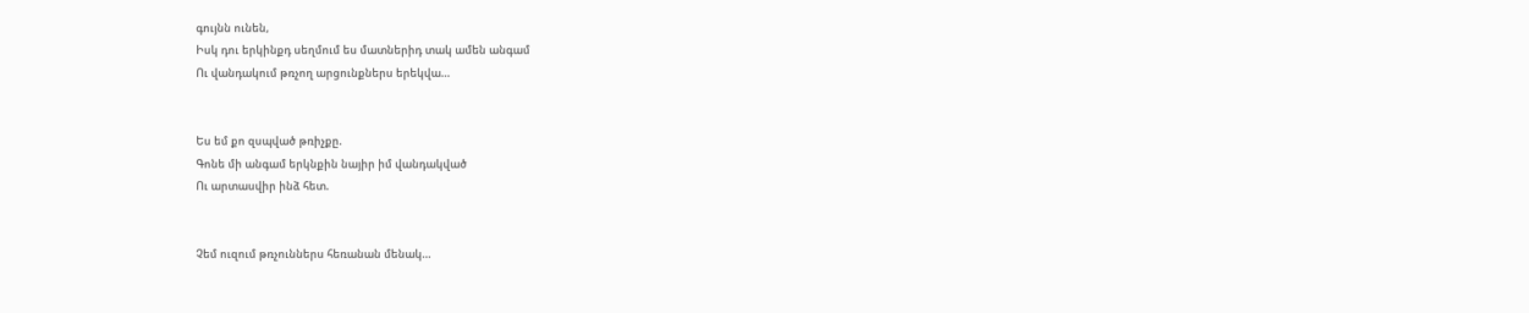գույնն ունեն,
Իսկ դու երկինքդ սեղմում ես մատներիդ տակ ամեն անգամ
Ու վանդակում թռչող արցունքներս երեկվա...


Ես եմ քո զսպված թռիչքը.
Գոնե մի անգամ երկնքին նայիր իմ վանդակված
Ու արտասվիր ինձ հետ.


Չեմ ուզում թռչուններս հեռանան մենակ...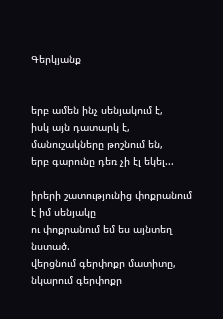Գերկյանք


երբ ամեն ինչ սենյակում է,
իսկ այն դատարկ է,
մանուշակները թոշնում են,
երբ գարունը դեռ չի էլ եկել...

իրերի շատությունից փոքրանում է իմ սենյակը
ու փոքրանում եմ ես այնտեղ նստած.
վերցնում գերփոքր մատիտը,
նկարում գերփոքր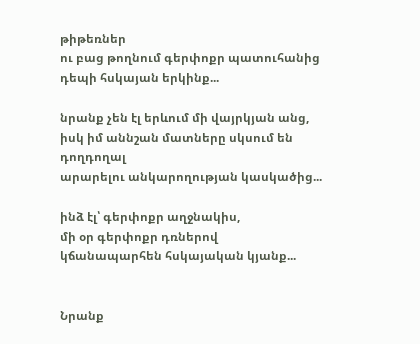թիթեռներ
ու բաց թողնում գերփոքր պատուհանից
դեպի հսկայան երկինք...

նրանք չեն էլ երևում մի վայրկյան անց,
իսկ իմ աննշան մատները սկսում են
դողդողալ
արարելու անկարողության կասկածից...

ինձ էլ՝ գերփոքր աղջնակիս,
մի օր գերփոքր դռներով
կճանապարհեն հսկայական կյանք...


Նրանք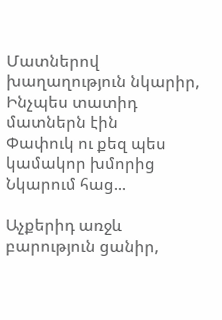Մատներով խաղաղություն նկարիր,
Ինչպես տատիդ մատներն էին
Փափուկ ու քեզ պես կամակոր խմորից
Նկարում հաց...

Աչքերիդ առջև բարություն ցանիր,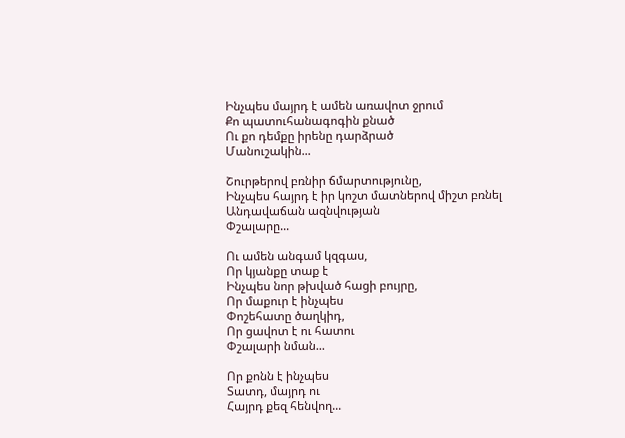Ինչպես մայրդ է ամեն առավոտ ջրում
Քո պատուհանագոգին քնած
Ու քո դեմքը իրենը դարձրած
Մանուշակին...

Շուրթերով բռնիր ճմարտությունը,
Ինչպես հայրդ է իր կոշտ մատներով միշտ բռնել
Անդավաճան ազնվության
Փշալարը...

Ու ամեն անգամ կզգաս,
Որ կյանքը տաք է
Ինչպես նոր թխված հացի բույրը,
Որ մաքուր է ինչպես
Փոշեհատը ծաղկիդ,
Որ ցավոտ է ու հատու
Փշալարի նման...

Որ քոնն է ինչպես
Տատդ, մայրդ ու
Հայրդ քեզ հենվող...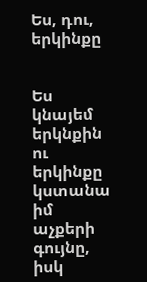Ես, դու, երկինքը


Ես կնայեմ երկնքին
ու երկինքը կստանա իմ աչքերի գույնը,
իսկ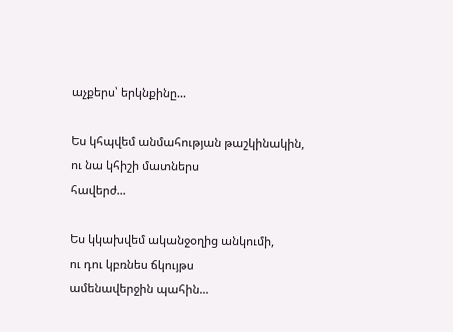աչքերս՝ երկնքինը...

Ես կհպվեմ անմահության թաշկինակին,
ու նա կհիշի մատներս
հավերժ...

Ես կկախվեմ ականջօղից անկումի,
ու դու կբռնես ճկույթս
ամենավերջին պահին...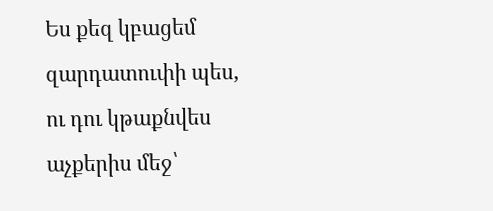Ես քեզ կբացեմ զարդատուփի պես,
ու դու կթաքնվես աչքերիս մեջ՝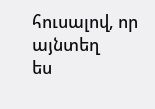հուսալով, որ այնտեղ
ես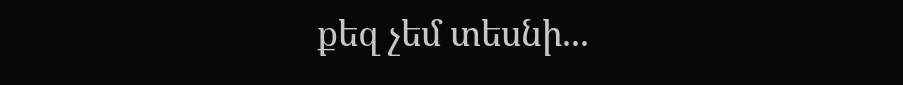քեզ չեմ տեսնի...